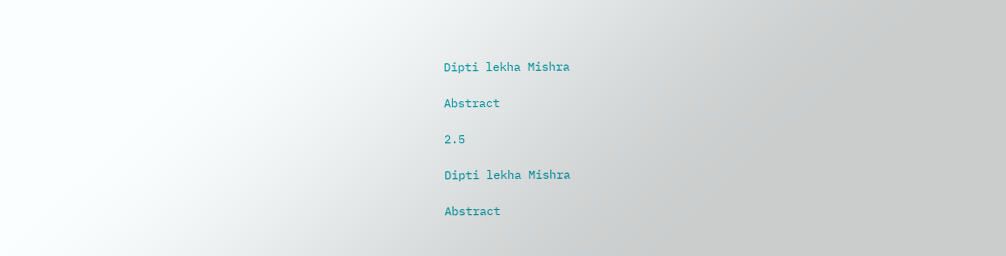Dipti lekha Mishra

Abstract

2.5

Dipti lekha Mishra

Abstract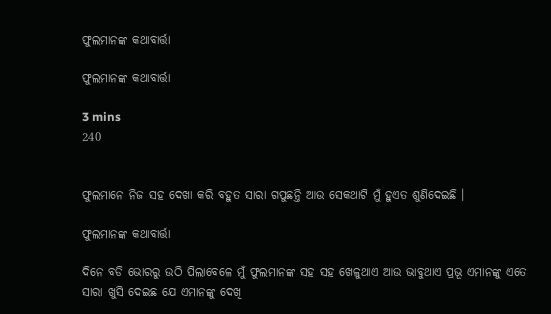ଫୁଲମାନଙ୍କ କଥାବାର୍ତ୍ତା

ଫୁଲମାନଙ୍କ କଥାବାର୍ତ୍ତା

3 mins
240


ଫୁଲମାନେ ନିଜ ସହ ଦେଖା କରି ବହୁତ ସାରା ଗପୁଛନ୍ତି ଆଉ ସେକଥାଟି ମୁଁ ହୁଏତ ଶୁଣିଦେଇଛି ।

ଫୁଲମାନଙ୍କ କଥାବାର୍ତ୍ତା

ଦିନେ ବଡି ଭୋରରୁ ଉଠି ପିଲାବେଳେ ମୁଁ ଫୁଲମାନଙ୍କ ସହ ସହ ଖେଳୁଥାଏ ଆଉ ଭାବୁଥାଏ ପ୍ରଭୂ ଏମାନଙ୍କୁ ଏତେ ସାରା ଖୁସି ଦେଇଛ ଯେ ଏମାନଙ୍କୁ ଦେଖି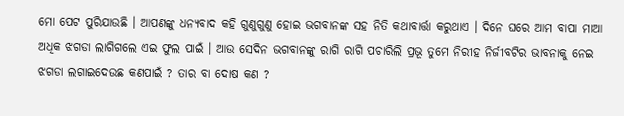ମୋ ପେଟ ପୁରିଯାଉଛି । ଆପଣଙ୍କୁ ଧନ୍ୟବାଦ କହି ଗୁଣୁଗୁଣୁ ହୋଇ ଭଗବାନଙ୍କ ସହ ନିତି କଥାବାର୍ତ୍ତା କରୁଥାଏ । ଦିନେ ଘରେ ଆମ ବାପା ମାଆ ଅଧିକ ଝଗଡା ଲାଗିଗଲେ ଏଇ ଫୁଲ ପାଇଁ । ଆଉ ସେଦିନ ଭଗବାନଙ୍କୁ ରାଗି ରାଗି ପଚାରିଲି ପ୍ରଭୂ ତୁମେ ନିରୀହ ନିର୍ଜୀବଟିର ଭାବନାକୁ ନେଇ ଝଗଡା ଲଗାଇଦେଉଛ କଣପାଇଁ ? ତାର ବା ଦୋଷ କଣ ?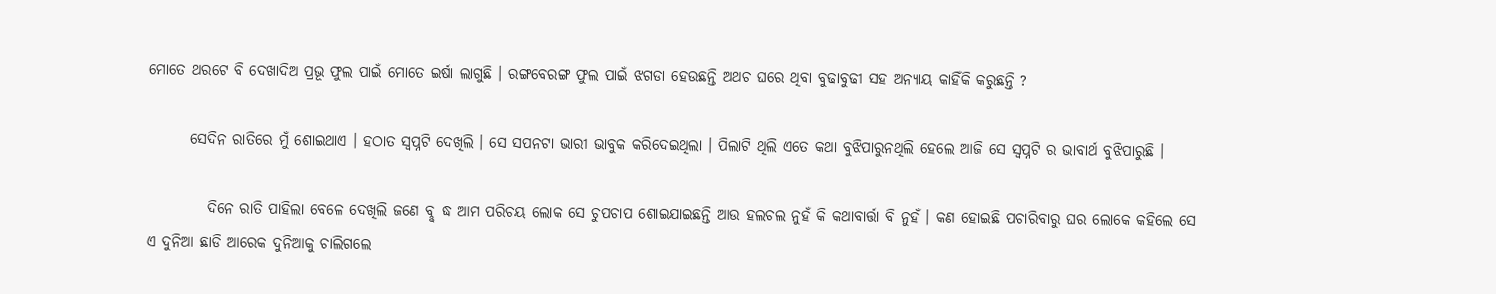ମୋତେ ଥରଟେ ବି ଦେଖାଦିଅ ପ୍ରଭୂ ଫୁଲ ପାଇଁ ମୋତେ ଇର୍ଷା ଲାଗୁଛି । ରଙ୍ଗବେରଙ୍ଗ ଫୁଲ ପାଇଁ ଝଗଡା ହେଉଛନ୍ତି ଅଥଚ ଘରେ ଥିବା ବୁଢାବୁଢୀ ସହ ଅନ୍ୟାୟ କାହିଁକି କରୁଛନ୍ତି ?

       ସେଦିନ ରାତିରେ ମୁଁ ଶୋଇଥାଏ । ହଠାତ ସ୍ବପ୍ନଟି ଦେଖିଲି । ସେ ସପନଟା ଭାରୀ ଭାବୁକ କରିଦେଇଥିଲା । ପିଲାଟି ଥିଲି ଏତେ କଥା ବୁଝିପାରୁନଥିଲି ହେଲେ ଆଜି ସେ ସ୍ବପ୍ନଟି ର ଭାବାର୍ଥ ବୁଝିପାରୁଛି ।

          ଦିନେ ରାତି ପାହିଲା ବେଳେ ଦେଖିଲି ଜଣେ ବୣଦ୍ଧ ଆମ ପରିଚୟ ଲୋକ ସେ ଚୁପଚାପ ଶୋଇଯାଇଛନ୍ତି ଆଉ ହଲଚଲ ନୁହଁ କି କଥାବାର୍ତ୍ତା ବି ନୁହଁ । କଣ ହୋଇଛି ପଚାରିବାରୁ ଘର ଲୋକେ କହିଲେ ସେ ଏ ଦୁନିଆ ଛାଡି ଆରେକ ଦୁନିଆକୁ ଚାଲିଗଲେ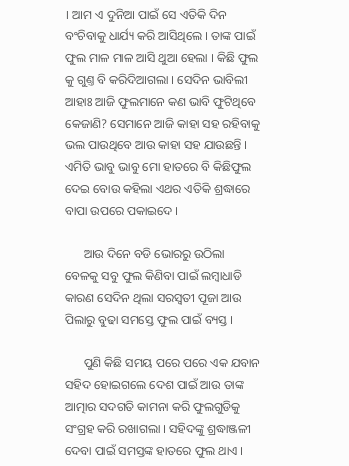। ଆମ ଏ ଦୁନିଆ ପାଇଁ ସେ ଏତିକି ଦିନ ବଂଚିବାକୁ ଧାର୍ଯ୍ୟ କରି ଆସିଥିଲେ । ତାଙ୍କ ପାଇଁ ଫୁଲ ମାଳ ମାଳ ଆସି ଥୁଆ ହେଲା । କିଛି ଫୁଲ କୁ ଗୁଣ୍ତ ବି କରିଦିଆଗଲା । ସେଦିନ ଭାବିଲୀ ଆହାଃ ଆଜି ଫୁଲମାନେ କଣ ଭାବି ଫୁଟିଥିବେ କେଜାଣି? ସେମାନେ ଆଜି କାହା ସହ ରହିବାକୁ ଭଲ ପାଉଥିବେ ଆଉ କାହା ସହ ଯାଉଛନ୍ତି । ଏମିତି ଭାବୁ ଭାବୁ ମୋ ହାତରେ ବି କିଛିଫୁଲ ଦେଇ ବୋଉ କହିଲା ଏଥର ଏତିକି ଶ୍ରଦ୍ଧାରେ ବାପା ଉପରେ ପକାଇଦେ ।

      ଆଉ ଦିନେ ବଡି ଭୋରରୁ ଉଠିଲା ବେଳକୁ ସବୁ ଫୁଲ କିଣିବା ପାଇଁ ଲମ୍ବାଧାଡି କାରଣ ସେଦିନ ଥିଲା ସରସ୍ବତୀ ପୂଜା ଆଉ ପିଲାରୁ ବୁଢା ସମସ୍ତେ ଫୁଲ ପାଇଁ ବ୍ୟସ୍ତ ।

      ପୁଣି କିଛି ସମୟ ପରେ ପରେ ଏକ ଯବାନ ସହିଦ ହୋଇଗଲେ ଦେଶ ପାଇଁ ଆଉ ତାଙ୍କ ଆତ୍ମାର ସଦଗତି କାମନା କରି ଫୁଲଗୁଡିକୁ ସଂଗ୍ରହ କରି ରଖାଗଲା । ସହିଦଙ୍କୁ ଶ୍ରଦ୍ଧାଞ୍ଜଳୀ ଦେବା ପାଇଁ ସମସ୍ତଙ୍କ ହାତରେ ଫୁଲ ଥାଏ ।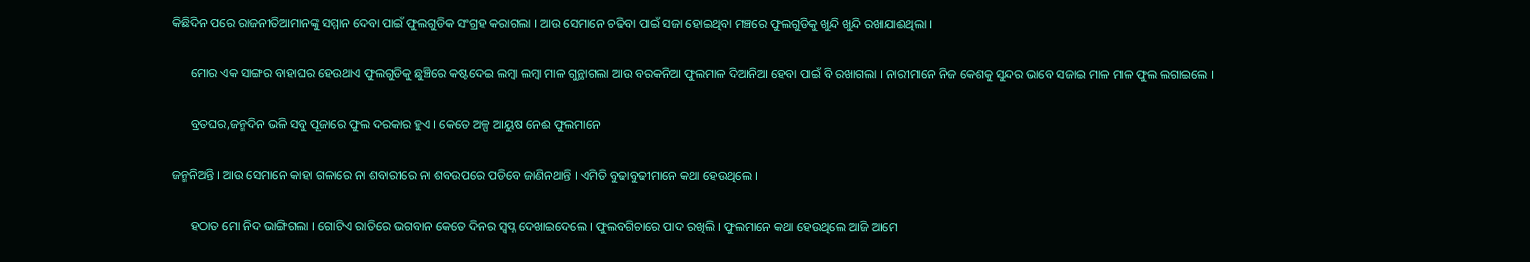କିଛିଦିନ ପରେ ରାଜନୀତିଆମାନଙ୍କୁ ସମ୍ମାନ ଦେବା ପାଇଁ ଫୁଲଗୁଡିକ ସଂଗ୍ରହ କରାଗଲା । ଆଉ ସେମାନେ ଚଢିବା ପାଇଁ ସଜା ହୋଇଥିବା ମଞ୍ଚରେ ଫୁଲଗୁଡିକୁ ଖୁନ୍ଦି ଖୁନ୍ଦି ରଖାଯାଈଥିଲା ।

      ମୋର ଏକ ସାଙ୍ଗର ବାହାଘର ହେଉଥାଏ ଫୁଲଗୁଡିକୁ ଛୁଞ୍ଚିରେ କଷ୍ଟଦେଇ ଲମ୍ବା ଲମ୍ବା ମାଳ ଗୁନ୍ଥାଗଲା ଆଉ ବରକନିଆ ଫୁଲମାଳ ଦିଆନିଆ ହେବା ପାଇଁ ବି ରଖାଗଲା । ନାରୀମାନେ ନିଜ କେଶକୁ ସୁନ୍ଦର ଭାବେ ସଜାଇ ମାଳ ମାଳ ଫୁଲ ଲଗାଇଲେ ।

      ବ୍ରତଘର,ଜନ୍ମଦିନ ଭଳି ସବୁ ପୂଜାରେ ଫୁଲ ଦରକାର ହୁଏ । କେତେ ଅଳ୍ପ ଆୟୁଷ ନେଈ ଫୁଲମାନେ

ଜନ୍ମନିଅନ୍ତି । ଆଉ ସେମାନେ କାହା ଗଳାରେ ନା ଶବାରୀରେ ନା ଶବଉପରେ ପଡିବେ ଜାଣିନଥାନ୍ତି । ଏମିତି ବୁଢାବୁଢୀମାନେ କଥା ହେଉଥିଲେ ।

      ହଠାତ ମୋ ନିଦ ଭାଙ୍ଗିଗଲା । ଗୋଟିଏ ରାତିରେ ଭଗବାନ କେତେ ଦିନର ସ୍ବପ୍ନ ଦେଖାଇଦେଲେ । ଫୁଲବଗିଚାରେ ପାଦ ରଖିଲି । ଫୁଲମାନେ କଥା ହେଉଥିଲେ ଆଜି ଆମେ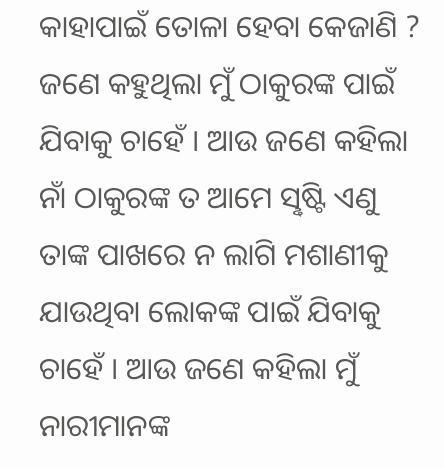କାହାପାଇଁ ତୋଳା ହେବା କେଜାଣି ? ଜଣେ କହୁଥିଲା ମୁଁ ଠାକୁରଙ୍କ ପାଇଁ ଯିବାକୁ ଚାହେଁ । ଆଉ ଜଣେ କହିଲା ନାଁ ଠାକୁରଙ୍କ ତ ଆମେ ସୣଷ୍ଟି ଏଣୁ ତାଙ୍କ ପାଖରେ ନ ଲାଗି ମଶାଣୀକୁ ଯାଉଥିବା ଲୋକଙ୍କ ପାଇଁ ଯିବାକୁ ଚାହେଁ । ଆଉ ଜଣେ କହିଲା ମୁଁ ନାରୀମାନଙ୍କ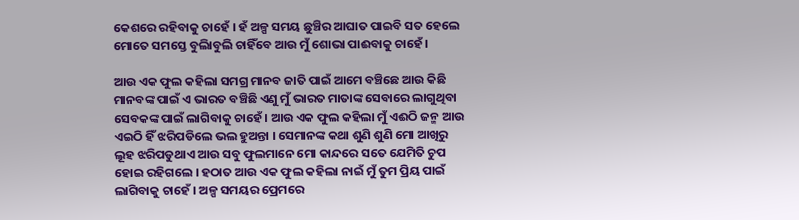କେଶରେ ରହିବାକୁ ଚାହେଁ । ହଁ ଅଳ୍ପ ସମୟ ଛୁଞ୍ଚିର ଆଘାତ ପାଇବି ସତ ହେଲେ ମୋତେ ସମସ୍ତେ ବୁଲିାବୁଲି ଚାହିଁବେ ଆଉ ମୁଁ ଶୋଭା ପାଈବାକୁ ଚାହେଁ ।

ଆଉ ଏକ ଫୁଲ କହିଲା ସମଗ୍ର ମାନବ ଜାତି ପାଇଁ ଆମେ ବଞ୍ଚିଛେ ଆଉ କିଛି ମାନବଙ୍କ ପାଇଁ ଏ ଭାରତ ବଞ୍ଚିଛି ଏଣୁ ମୁଁ ଭାରତ ମାତାଙ୍କ ସେବାରେ ଲାଗୁଥିବା ସେବକଙ୍କ ପାଇଁ ଲାଗିବାକୁ ଚାହେଁ । ଆଉ ଏକ ଫୁଲ କହିଲା ମୁଁ ଏଈଠି ଜନ୍ମ ଆଉ ଏଇଠି ହିଁ ଝରିପଡିଲେ ଭଲ ହୁଅନ୍ତା । ସେମାନଙ୍କ କଥା ଶୁଣି ଶୁଣି ମୋ ଆଖିରୁ ଲୂହ ଝରିପଡୁଥାଏ ଆଉ ସବୁ ଫୁଲମାନେ ମୋ କାନ୍ଦରେ ସତେ ଯେମିତି ଚୁପ ହୋଇ ରହିଗଲେ । ହଠାତ ଆଉ ଏକ ଫୁଲ କହିଲା ନାଇଁ ମୁଁ ତୁମ ପ୍ରିୟ ପାଇଁ ଲାଗିବାକୁ ଚାହେଁ । ଅଳ୍ପ ସମୟର ପ୍ରେମରେ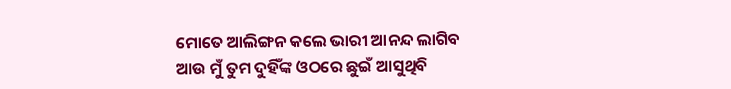ମୋତେ ଆଲିଙ୍ଗନ କଲେ ଭାରୀ ଆନନ୍ଦ ଲାଗିବ ଆଉ ମୁଁ ତୁମ ଦୁହିଁଙ୍କ ଓଠରେ ଛୁଇଁ ଆସୁଥିବି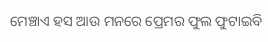ମେଞ୍ଚାଏ ହସ ଆଉ ମନରେ ପ୍ରେମର ଫୁଲ ଫୁଟାଇବି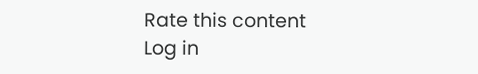Rate this content
Log in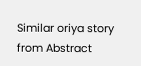Similar oriya story from Abstract